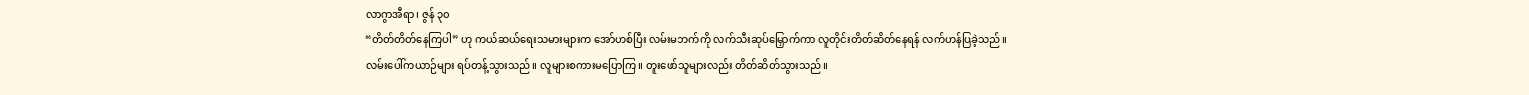လာဂွာအီရာ၊ ဇွန် ၃၀
“တိတ်တိတ်နေကြပါ” ဟု ကယ်ဆယ်ရေးသမားများက အော်ဟစ်ပြီး လမ်းမဘက်ကို လက်သီးဆုပ်မြှောက်ကာ လူတိုင်းတိတ်ဆိတ်နေရန် လက်ဟန်ပြခဲ့သည်။
လမ်းပေါ်ကယာဉ်များ ရပ်တန့်သွားသည်။ လူများစကားမပြောကြ။ တူးဖော်သူများလည်း တိတ်ဆိတ်သွားသည်။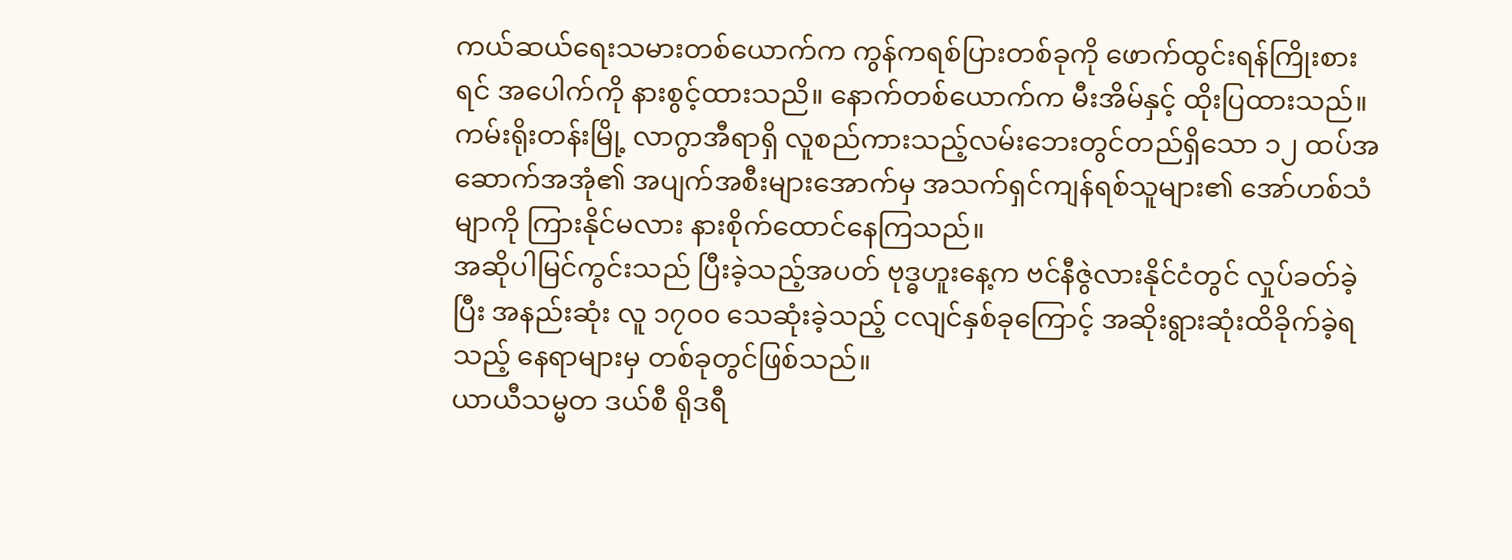ကယ်ဆယ်ရေးသမားတစ်ယောက်က ကွန်ကရစ်ပြားတစ်ခုကို ဖောက်ထွင်းရန်ကြိုးစားရင် အပေါက်ကို နားစွင့်ထားသညိ။ နောက်တစ်ယောက်က မီးအိမ်နှင့် ထိုးပြထားသည်။
ကမ်းရိုးတန်းမြို့ လာဂွာအီရာရှိ လူစည်ကားသည့်လမ်းဘေးတွင်တည်ရှိသော ၁၂ ထပ်အဆောက်အအုံ၏ အပျက်အစီးများအောက်မှ အသက်ရှင်ကျန်ရစ်သူများ၏ အော်ဟစ်သံမျာကို ကြားနိုင်မလား နားစိုက်ထောင်နေကြသည်။
အဆိုပါမြင်ကွင်းသည် ပြီးခဲ့သည့်အပတ် ဗုဒ္ဓဟူးနေ့က ဗင်နီဇွဲလားနိုင်ငံတွင် လှုပ်ခတ်ခဲ့ပြီး အနည်းဆုံး လူ ၁၇၀၀ သေဆုံးခဲ့သည့် ငလျင်နှစ်ခုကြောင့် အဆိုးရွားဆုံးထိခိုက်ခဲ့ရသည့် နေရာများမှ တစ်ခုတွင်ဖြစ်သည်။
ယာယီသမ္မတ ဒယ်စီ ရိုဒရီ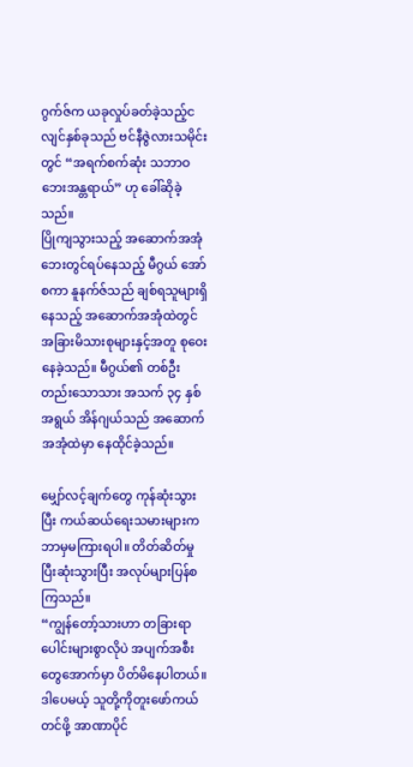ဂွက်ဇ်က ယခုလှုပ်ခတ်ခဲ့သည့်ငလျင်နှစ်ခုသည် ဗင်နီဇွဲလားသမိုင်းတွင် “အရက်စက်ဆုံး သဘာဝဘေးအန္တရာယ်” ဟု ခေါ်ဆိုခဲ့သည်။
ပြိုကျသွားသည့် အဆောက်အအုံဘေးတွင်ရပ်နေသည့် မီဂွယ် အော်စကာ နူနက်ဇ်သည် ချစ်ရသူများရှိနေသည့် အဆောက်အအုံထဲတွင် အခြားမိသားစုများနှင့်အတူ စုဝေးနေခဲ့သည်။ မီဂွယ်၏ တစ်ဦးတည်းသောသား အသက် ၃၄ နှစ်အရွယ် အိန်ဂျယ်သည် အဆောက်အအုံထဲမှာ နေထိုင်ခဲ့သည်။

မျှော်လင့်ချက်တွေ ကုန်ဆုံးသွားပြီး ကယ်ဆယ်ရေးသမားများက ဘာမှမကြားရပါ။ တိတ်ဆိတ်မှု ပြီးဆုံးသွားပြီး အလုပ်များပြန်စကြသည်။
“ကျွန်တော့်သားဟာ တခြားရာပေါင်းများစွာလိုပဲ အပျက်အစီးတွေအောက်မှာ ပိတ်မိနေပါတယ်။ ဒါပေမယ့် သူတို့ကိုတူးဖော်ကယ်တင်ဖို့ အာဏာပိုင်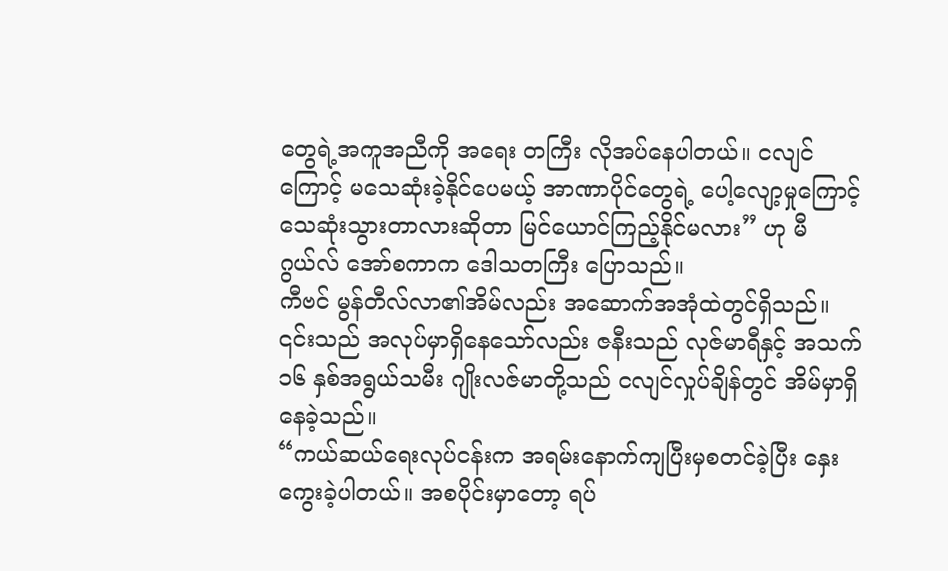တွေရဲ့အကူအညီကို အရေး တကြီး လိုအပ်နေပါတယ်။ ငလျင်ကြောင့် မသေဆုံးခဲ့နိုင်ပေမယ့် အာဏာပိုင်တွေရဲ့ ပေါ့လျော့မှုကြောင့် သေဆုံးသွားတာလားဆိုတာ မြင်ယောင်ကြည့်နိုင်မလား” ဟု မီဂွယ်လ် အော်စကာက ဒေါသတကြီး ပြောသည်။
ကီဗင် မွန်တီလ်လာ၏အိမ်လည်း အဆောက်အအုံထဲတွင်ရှိသည်။ ၎င်းသည် အလုပ်မှာရှိနေသော်လည်း ဇနီးသည် လုဇ်မာရီနှင့် အသက် ၁၆ နှစ်အရွယ်သမီး ဂျိုးလဇ်မာတို့သည် ငလျင်လှုပ်ချိန်တွင် အိမ်မှာရှိနေခဲ့သည်။
“ကယ်ဆယ်ရေးလုပ်ငန်းက အရမ်းနောက်ကျပြီးမှစတင်ခဲ့ပြီး နှေးကွေးခဲ့ပါတယ်။ အစပိုင်းမှာတော့ ရပ်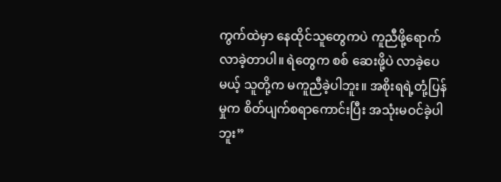ကွက်ထဲမှာ နေထိုင်သူတွေကပဲ ကူညီဖို့ရောက်လာခဲ့တာပါ။ ရဲတွေက စစ် ဆေးဖို့ပဲ လာခဲ့ပေမယ့် သူတို့က မကူညီခဲ့ပါဘူး။ အစိုးရရဲ့တုံ့ပြန်မှုက စိတ်ပျက်စရာကောင်းပြီး အသုံးမဝင်ခဲ့ပါဘူး”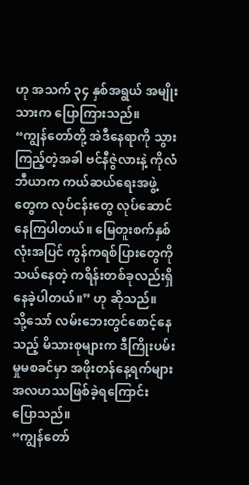ဟု အသက် ၃၄ နှစ်အရွယ် အမျိုးသားက ပြောကြားသည်။
“ကျွန်တော်တို့ အဲဒီနေရာကို သွားကြည့်တဲ့အခါ ဗင်နီဇွဲလားနဲ့ ကိုလံဘီယာက ကယ်ဆယ်ရေးအဖွဲ့တွေက လုပ်ငန်းတွေ လုပ်ဆောင်နေကြပါတယ်။ မြေတူးစက်နှစ်လုံးအပြင် ကွန်ကရစ်ပြားတွေကိုသယ်နေတဲ့ ကရိန်းတစ်ခုလည်းရှိနေခဲ့ပါတယ်။” ဟု ဆိုသည်။
သို့သော် လမ်းဘေးတွင်စောင့်နေသည့် မိသားစုများက ဒီကြိုးပမ်းမှုမစခင်မှာ အဖိုးတန်နေ့ရက်များ အလဟဿဖြစ်ခဲ့ရကြောင်း ပြောသည်။
“ကျွန်တော်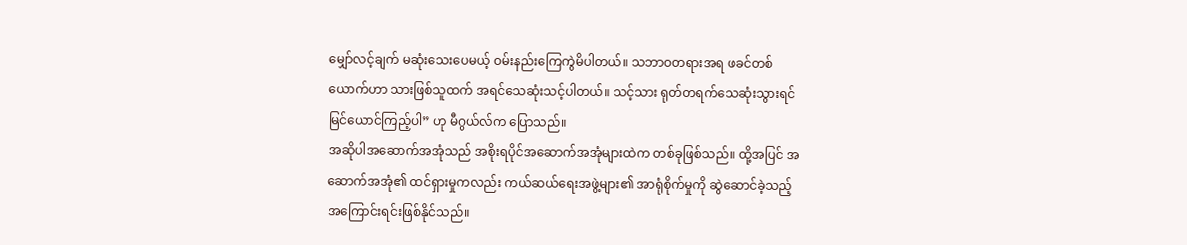မျှော်လင့်ချက် မဆုံးသေးပေမယ့် ဝမ်းနည်းကြေကွဲမိပါတယ်။ သဘာဝတရားအရ ဖခင်တစ်ယောက်ဟာ သားဖြစ်သူထက် အရင်သေဆုံးသင့်ပါတယ်။ သင့်သား ရုတ်တရက်သေဆုံးသွားရင် မြင်ယောင်ကြည့်ပါ” ဟု မီဂွယ်လ်က ပြောသည်။
အဆိုပါအဆောက်အအုံသည် အစိုးရပိုင်အဆောက်အအုံများထဲက တစ်ခုဖြစ်သည်။ ထို့အပြင် အဆောက်အအုံ၏ ထင်ရှားမှုကလည်း ကယ်ဆယ်ရေးအဖွဲ့များ၏ အာရုံစိုက်မှုကို ဆွဲဆောင်ခဲ့သည့် အကြောင်းရင်းဖြစ်နိုင်သည်။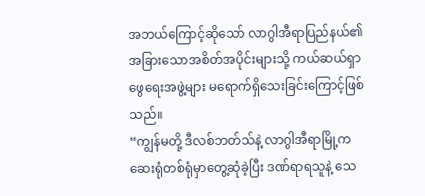အဘယ်ကြောင့်ဆိုသော် လာဂွါအီရာပြည်နယ်၏ အခြားသောအစိတ်အပိုင်းများသို့ ကယ်ဆယ်ရှာဖွေရေးအဖွဲ့များ မရောက်ရှိသေးခြင်းကြောင့်ဖြစ်သည်။
“ကျွန်မတို့ ဒီလစ်ဘတ်သ်နဲ့ လာဂွါအီရာမြို့က ဆေးရုံတစ်ရုံမှာတွေ့ဆုံခဲ့ပြီး ဒဏ်ရာရသူနဲ့ သေ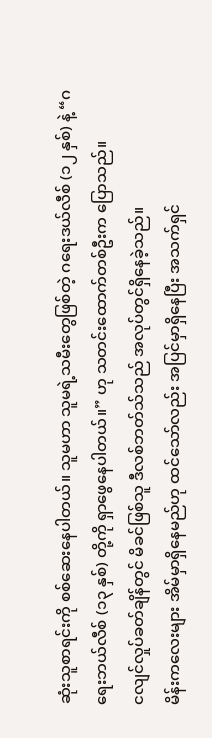ဆုံးသူစာရင်းကို စစ်ဆေးနေပါတယ်။ သူမဟာ သူမရဲ့သမီးတွေဖြစ်တဲ့ ဂရေးဒယ်လီစ် (၁၂ နှစ်) နဲ့ “ဂရေးဘယ်လီစ် (၁၃ နှစ်) တို့ကို ရှာဖွေနေပါတယ်။” ဟု သတင်းထောက်တစ်ဦးက ပြောသည်။
ငလျင်လှုပ်ခတ်ချိန်တွင် မိခင်ဖြစ်သူ ဒီလစ်ဘတ်သ်သည် အလုပ်တွင်ရှိနေခဲ့သည်။
မိန်းကလေးများ အိမ်မှာရှိနေမည်ဟု ထင်သော်လည်း အပြင်မှာရှိနေပြီး အသက်ရှင်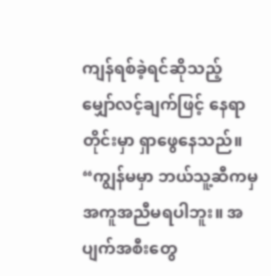ကျန်ရစ်ခဲ့ရင်ဆိုသည့် မျှော်လင့်ချက်ဖြင့် နေရာတိုင်းမှာ ရှာဖွေနေသည်။
“ကျွန်မမှာ ဘယ်သူ့ဆီကမှ အကူအညီမရပါဘူး။ အပျက်အစီးတွေ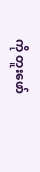ကို တူးဖော်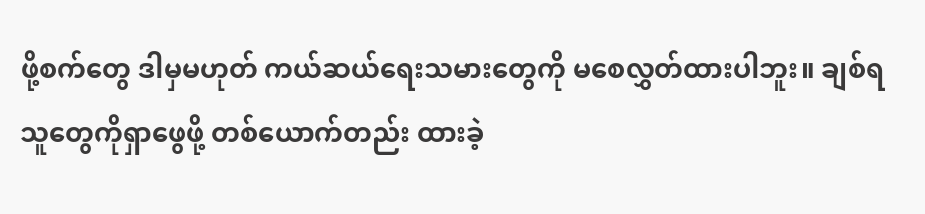ဖို့စက်တွေ ဒါမှမဟုတ် ကယ်ဆယ်ရေးသမားတွေကို မစေလွှတ်ထားပါဘူး။ ချစ်ရသူတွေကိုရှာဖွေဖို့ တစ်ယောက်တည်း ထားခဲ့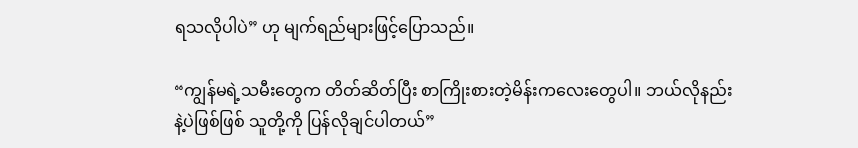ရသလိုပါပဲ” ဟု မျက်ရည်များဖြင့်ပြောသည်။

“ကျွန်မရဲ့သမီးတွေက တိတ်ဆိတ်ပြီး စာကြိုးစားတဲ့မိန်းကလေးတွေပါ။ ဘယ်လိုနည်းနဲ့ပဲဖြစ်ဖြစ် သူတို့ကို ပြန်လိုချင်ပါတယ်”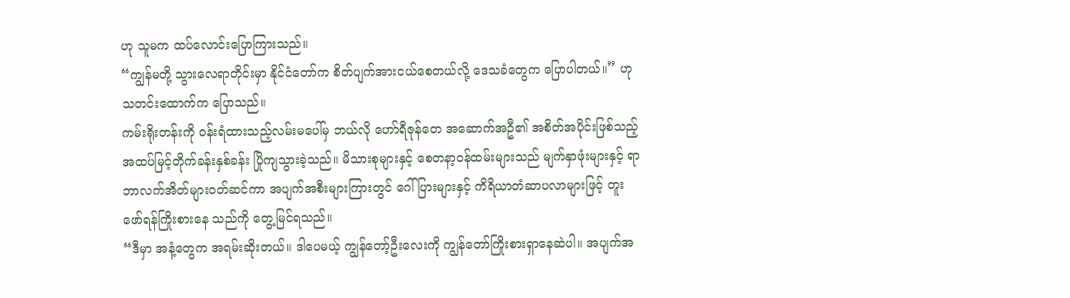ဟု သူမက ထပ်လောင်းပြောကြားသည်။
“ကျွန်မတို့ သွားလေရာတိုင်းမှာ နိုင်ငံတော်က စိတ်ပျက်အားငယ်စေတယ်လို့ ဒေသခံတွေက ပြောပါတယ်။” ဟု သတင်းထောက်က ပြောသည်။
ကမ်းရိုးတန်းကို ဝန်းရံထားသည့်လမ်းမပေါ်မှ ဘယ်လို ဟော်ရီဇုန်တေ အဆောက်အဦ၏ အစိတ်အပိုင်းဖြစ်သည့် အထပ်မြင့်တိုက်ခန်းနှစ်ခန်း ပြိုကျသွားခဲ့သည်။ မိသားစုများနှင့် စေတနာ့ဝန်ထမ်းများသည် မျက်နှာဖုံးများနှင့် ရာဘာလက်အိတ်များဝတ်ဆင်ကာ အပျက်အစီးများကြားတွင် ဂေါ်ပြားများနှင့် ကိရိယာတံဆာပလာများဖြင့် တူးဖော်ရန်ကြိုးစားနေ သည်ကို တွေ့မြင်ရသည်။
“ဒီမှာ အနံ့တွေက အရမ်းဆိုးတယ်။ ဒါပေမယ့် ကျွန်တော့်ဦးလေးကို ကျွန်တော်ကြိုးစားရှာနေဆဲပါ။ အပျက်အ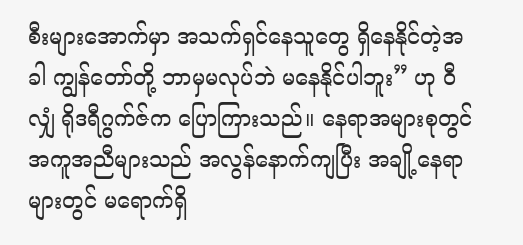စီးများအောက်မှာ အသက်ရှင်နေသူတွေ ရှိနေနိုင်တဲ့အခါ ကျွန်တော်တို့ ဘာမှမလုပ်ဘဲ မနေနိုင်ပါဘူး” ဟု ဝီလျှံ ရိုဒရီဂွက်ဇ်က ပြောကြားသည်။ နေရာအများစုတွင် အကူအညီများသည် အလွန်နောက်ကျပြီး အချို့နေရာများတွင် မရောက်ရှိ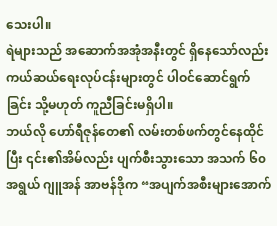သေးပါ။
ရဲများသည် အဆောက်အအုံအနီးတွင် ရှိနေသော်လည်း ကယ်ဆယ်ရေးလုပ်ငန်းများတွင် ပါဝင်ဆောင်ရွက်ခြင်း သို့မဟုတ် ကူညီခြင်းမရှိပါ။
ဘယ်လို ဟော်ရီဇုန်တေ၏ လမ်းတစ်ဖက်တွင်နေထိုင်ပြီး ၎င်း၏အိမ်လည်း ပျက်စီးသွားသော အသက် ၆၀ အရွယ် ဂျူအန် အာဗန်ဒိုက “အပျက်အစီးများအောက်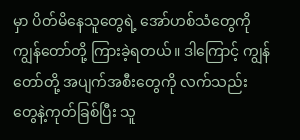မှာ ပိတ်မိနေသူတွေရဲ့ အော်ဟစ်သံတွေကို ကျွန်တော်တို့ ကြားခဲ့ရတယ်။ ဒါကြောင့် ကျွန်တော်တို့ အပျက်အစီးတွေကို လက်သည်းတွေနဲ့ကုတ်ခြစ်ပြီး သူ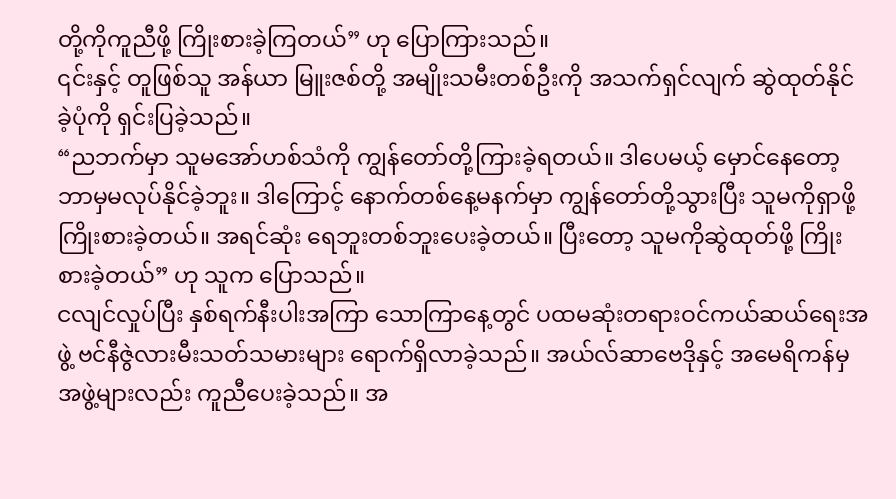တို့ကိုကူညီဖို့ ကြိုးစားခဲ့ကြတယ်” ဟု ပြောကြားသည်။
၎င်းနှင့် တူဖြစ်သူ အန်ယာ မြူးဇစ်တို့ အမျိုးသမီးတစ်ဦးကို အသက်ရှင်လျက် ဆွဲထုတ်နိုင်ခဲ့ပုံကို ရှင်းပြခဲ့သည်။
“ညဘက်မှာ သူမအော်ဟစ်သံကို ကျွန်တော်တို့ကြားခဲ့ရတယ်။ ဒါပေမယ့် မှောင်နေတော့ ဘာမှမလုပ်နိုင်ခဲ့ဘူး။ ဒါကြောင့် နောက်တစ်နေ့မနက်မှာ ကျွန်တော်တို့သွားပြီး သူမကိုရှာဖို့ ကြိုးစားခဲ့တယ်။ အရင်ဆုံး ရေဘူးတစ်ဘူးပေးခဲ့တယ်။ ပြီးတော့ သူမကိုဆွဲထုတ်ဖို့ ကြိုးစားခဲ့တယ်” ဟု သူက ပြောသည်။
ငလျင်လှုပ်ပြီး နှစ်ရက်နီးပါးအကြာ သောကြာနေ့တွင် ပထမဆုံးတရားဝင်ကယ်ဆယ်ရေးအဖွဲ့ ဗင်နီဇွဲလားမီးသတ်သမားများ ရောက်ရှိလာခဲ့သည်။ အယ်လ်ဆာဗေဒိုနှင့် အမေရိကန်မှအဖွဲ့များလည်း ကူညီပေးခဲ့သည်။ အ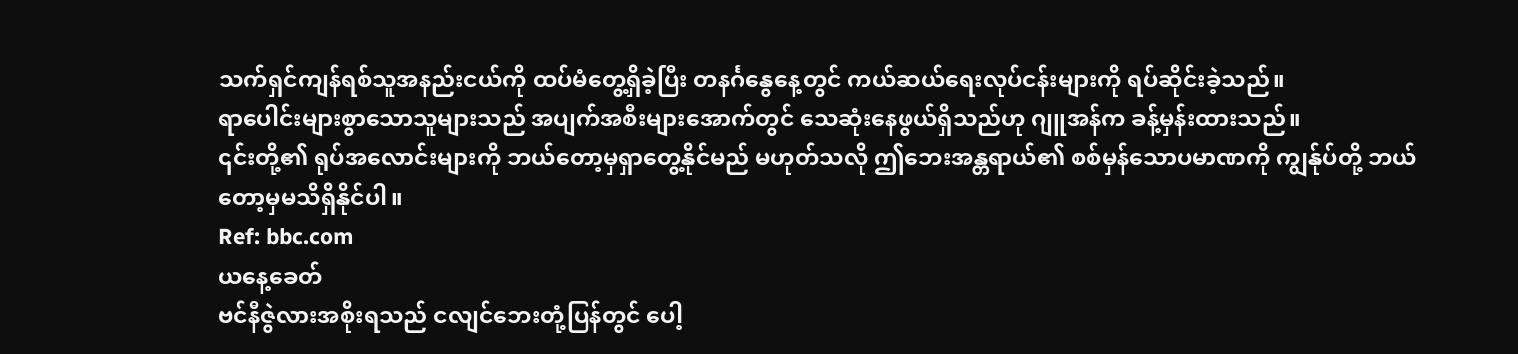သက်ရှင်ကျန်ရစ်သူအနည်းငယ်ကို ထပ်မံတွေ့ရှိခဲ့ပြီး တနင်္ဂနွေနေ့တွင် ကယ်ဆယ်ရေးလုပ်ငန်းများကို ရပ်ဆိုင်းခဲ့သည်။
ရာပေါင်းများစွာသောသူများသည် အပျက်အစီးများအောက်တွင် သေဆုံးနေဖွယ်ရှိသည်ဟု ဂျူအန်က ခန့်မှန်းထားသည်။
၎င်းတို့၏ ရုပ်အလောင်းများကို ဘယ်တော့မှရှာတွေ့နိုင်မည် မဟုတ်သလို ဤဘေးအန္တရာယ်၏ စစ်မှန်သောပမာဏကို ကျွန်ုပ်တို့ ဘယ်တော့မှမသိရှိနိုင်ပါ။
Ref: bbc.com
ယနေ့ခေတ်
ဗင်နီဇွဲလားအစိုးရသည် ငလျင်ဘေးတုံ့ပြန်တွင် ပေါ့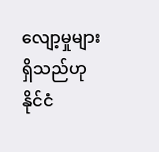လျော့မှုများရှိသည်ဟု နိုင်ငံ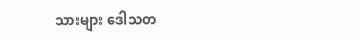သားများ ဒေါသတ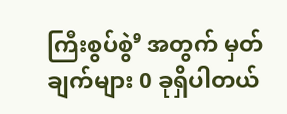ကြီးစွပ်စွဲ⁹ အတွက် မှတ်ချက်များ 0 ခုရှိပါတယ်